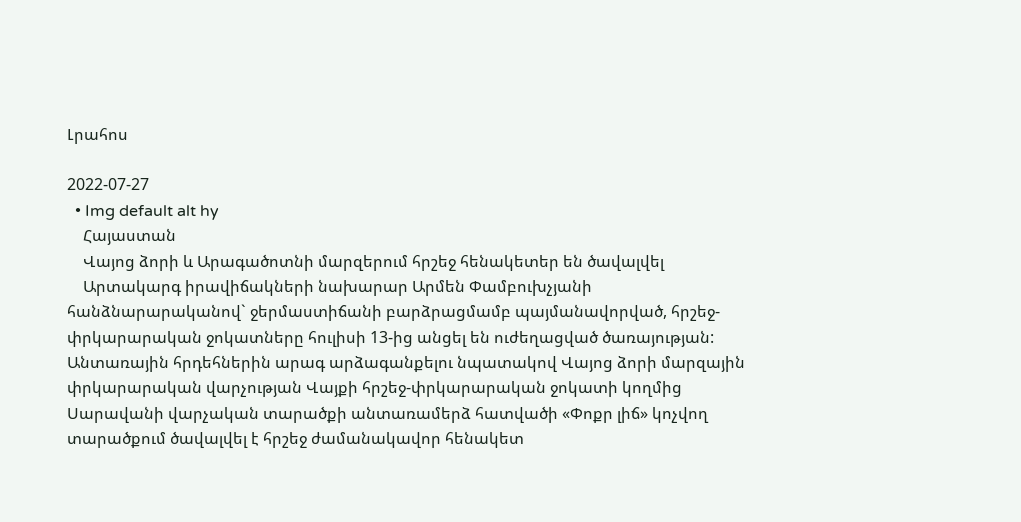Լրահոս

2022-07-27
  • Img default alt hy
    Հայաստան
    Վայոց ձորի և Արագածոտնի մարզերում հրշեջ հենակետեր են ծավալվել
    Արտակարգ իրավիճակների նախարար Արմեն Փամբուխչյանի հանձնարարականով` ջերմաստիճանի բարձրացմամբ պայմանավորված, հրշեջ-փրկարարական ջոկատները հուլիսի 13-ից անցել են ուժեղացված ծառայության: Անտառային հրդեհներին արագ արձագանքելու նպատակով Վայոց ձորի մարզային փրկարարական վարչության Վայքի հրշեջ-փրկարարական ջոկատի կողմից Սարավանի վարչական տարածքի անտառամերձ հատվածի «Փոքր լիճ» կոչվող տարածքում ծավալվել է հրշեջ ժամանակավոր հենակետ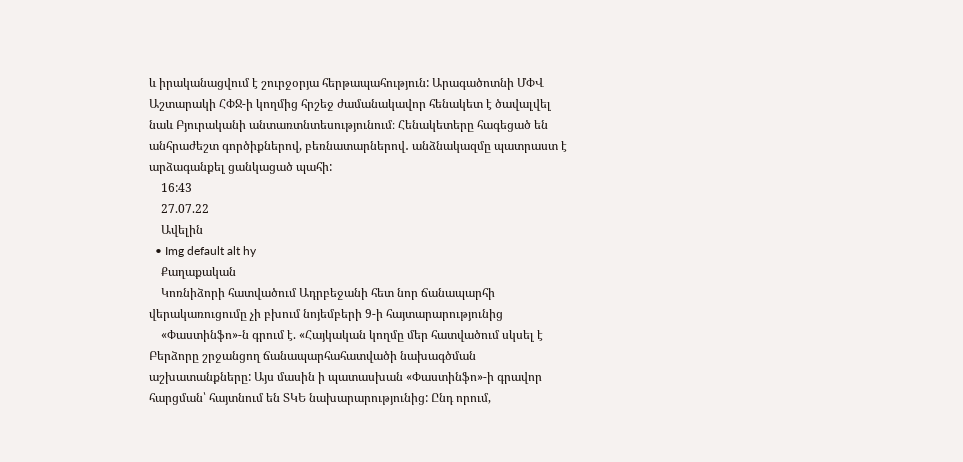և իրականացվում է շուրջօրյա հերթապահություն: Արագածոտնի ՄՓՎ Աշտարակի ՀՓՋ-ի կողմից հրշեջ ժամանակավոր հենակետ է ծավալվել նաև Բյուրականի անտառտնտեսությունում։ Հենակետերը հագեցած են անհրաժեշտ գործիքներով, բեռնատարներով․ անձնակազմը պատրաստ է արձագանքել ցանկացած պահի:
    16:43
    27.07.22
    Ավելին
  • Img default alt hy
    Քաղաքական
    Կոռնիձորի հատվածում Ադրբեջանի հետ նոր ճանապարհի վերակառուցումը չի բխում նոյեմբերի 9-ի հայտարարությունից
    «Փաստինֆո»-ն գրում է. «Հայկական կողմը մեր հատվածում սկսել է Բերձորը շրջանցող ճանապարհահատվածի նախագծման աշխատանքները: Այս մասին ի պատասխան «Փաստինֆո»-ի գրավոր հարցման՝ հայտնում են ՏԿԵ նախարարությունից: Ընդ որում,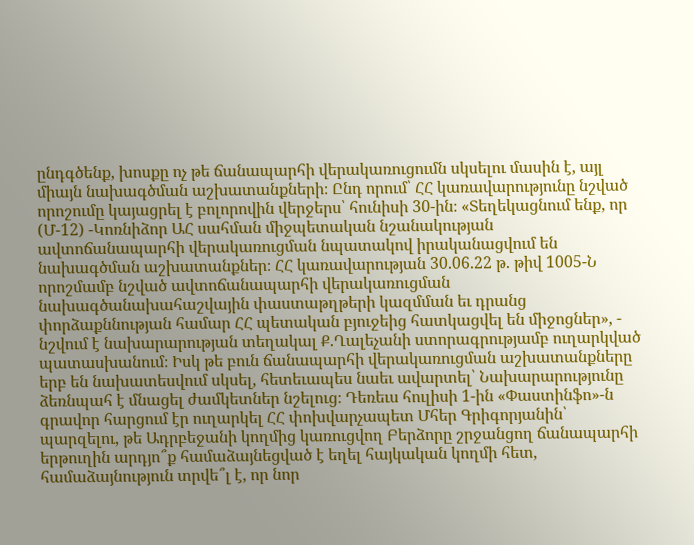ընդգծենք, խոսքը ոչ թե ճանապարհի վերակառուցումն սկսելու մասին է, այլ միայն նախագծման աշխատանքների։ Ընդ որում՝ ՀՀ կառավարությունը նշված որոշումը կայացրել է բոլորովին վերջերս՝ հունիսի 30-ին։ «Տեղեկացնում ենք, որ (Մ-12) -Կոռնիձոր ԱՀ սահման միջպետական նշանակության ավտոճանապարհի վերակառուցման նպատակով իրականացվում են նախագծման աշխատանքներ։ ՀՀ կառավարության 30.06.22 թ. թիվ 1005-Ն որոշմամբ նշված ավտոճանապարհի վերակառուցման նախագծանախահաշվային փաստաթղթերի կազմման եւ դրանց փորձաքննության համար ՀՀ պետական բյուջեից հատկացվել են միջոցներ», - նշվում է նախարարության տեղակալ Ք.Ղալեչանի ստորագրությամբ ուղարկված պատասխանում։ Իսկ թե բուն ճանապարհի վերակառուցման աշխատանքները երբ են նախատեսվում սկսել, հետեւապես նաեւ ավարտել՝ Նախարարությունը ձեռնպահ է մնացել ժամկետներ նշելուց։ Դեռեւս հուլիսի 1-ին «Փաստինֆո»-ն գրավոր հարցում էր ուղարկել ՀՀ փոխվարչապետ Մհեր Գրիգորյանին՝ պարզելու, թե Ադրբեջանի կողմից կառուցվող Բերձորը շրջանցող ճանապարհի երթուղին արդյո՞ք համաձայնեցված է եղել հայկական կողմի հետ, համաձայնություն տրվե՞լ է, որ նոր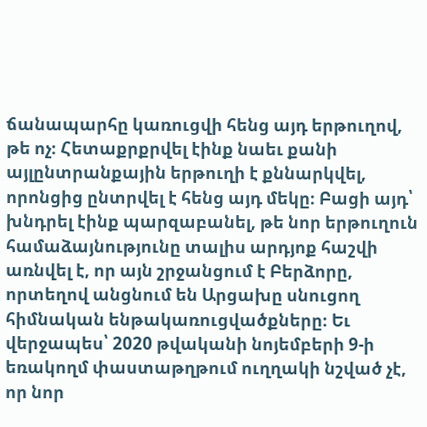ճանապարհը կառուցվի հենց այդ երթուղով, թե ոչ։ Հետաքրքրվել էինք նաեւ քանի այլընտրանքային երթուղի է քննարկվել, որոնցից ընտրվել է հենց այդ մեկը։ Բացի այդ՝ խնդրել էինք պարզաբանել, թե նոր երթուղուն համաձայնությունը տալիս արդյոք հաշվի առնվել է, որ այն շրջանցում է Բերձորը, որտեղով անցնում են Արցախը սնուցող հիմնական ենթակառուցվածքները։ Եւ վերջապես՝ 2020 թվականի նոյեմբերի 9-ի եռակողմ փաստաթղթում ուղղակի նշված չէ, որ նոր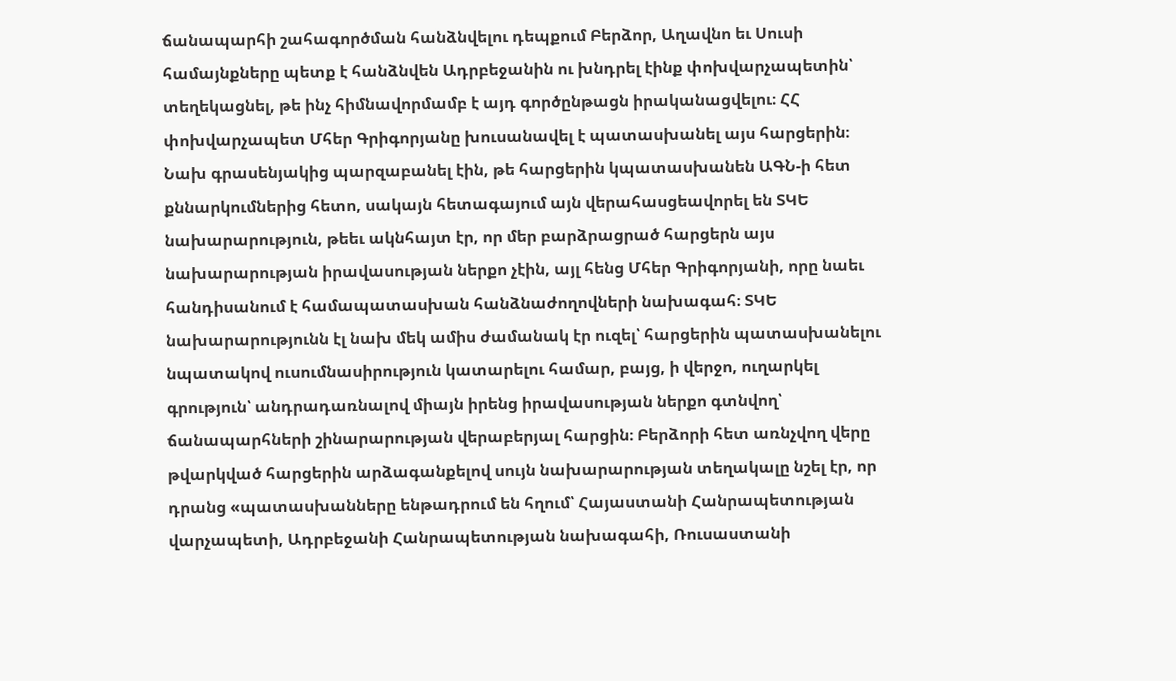ճանապարհի շահագործման հանձնվելու դեպքում Բերձոր, Աղավնո եւ Սուսի համայնքները պետք է հանձնվեն Ադրբեջանին ու խնդրել էինք փոխվարչապետին՝ տեղեկացնել, թե ինչ հիմնավորմամբ է այդ գործընթացն իրականացվելու։ ՀՀ փոխվարչապետ Մհեր Գրիգորյանը խուսանավել է պատասխանել այս հարցերին։ Նախ գրասենյակից պարզաբանել էին, թե հարցերին կպատասխանեն ԱԳՆ-ի հետ քննարկումներից հետո, սակայն հետագայում այն վերահասցեավորել են ՏԿԵ նախարարություն, թեեւ ակնհայտ էր, որ մեր բարձրացրած հարցերն այս նախարարության իրավասության ներքո չէին, այլ հենց Մհեր Գրիգորյանի, որը նաեւ հանդիսանում է համապատասխան հանձնաժողովների նախագահ։ ՏԿԵ նախարարությունն էլ նախ մեկ ամիս ժամանակ էր ուզել՝ հարցերին պատասխանելու նպատակով ուսումնասիրություն կատարելու համար, բայց, ի վերջո, ուղարկել գրություն՝ անդրադառնալով միայն իրենց իրավասության ներքո գտնվող՝ ճանապարհների շինարարության վերաբերյալ հարցին։ Բերձորի հետ առնչվող վերը թվարկված հարցերին արձագանքելով սույն նախարարության տեղակալը նշել էր, որ դրանց «պատասխանները ենթադրում են հղում՝ Հայաստանի Հանրապետության վարչապետի, Ադրբեջանի Հանրապետության նախագահի, Ռուսաստանի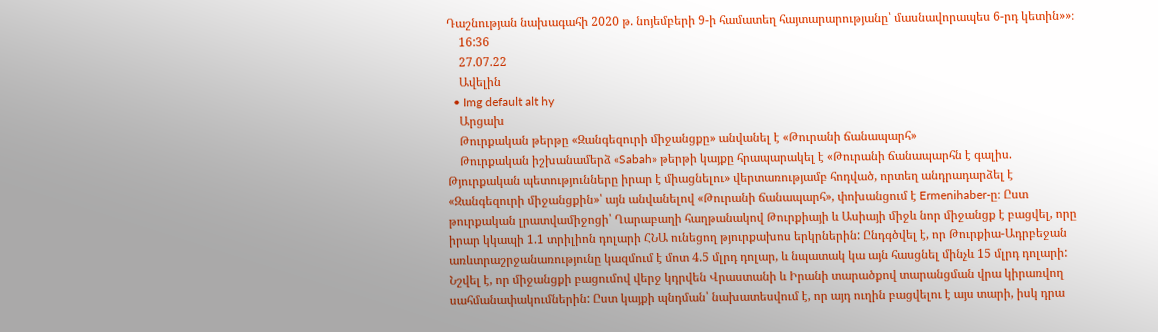Դաշնության նախագահի 2020 թ. նոյեմբերի 9-ի համատեղ հայտարարությանը՝ մասնավորապես 6-րդ կետին»»։
    16:36
    27.07.22
    Ավելին
  • Img default alt hy
    Արցախ
    Թուրքական թերթը «Զանգեզուրի միջանցքը» անվանել է «Թուրանի ճանապարհ»
    Թուրքական իշխանամերձ «Sabah» թերթի կայքը հրապարակել է «Թուրանի ճանապարհն է գալիս. Թյուրքական պետությունները իրար է միացնելու» վերտառությամբ հոդված, որտեղ անդրադարձել է «Զանգեզուրի միջանցքին»՝ այն անվանելով «Թուրանի ճանապարհ», փոխանցում է Ermenihaber-ը։ Ըստ թուրքական լրատվամիջոցի՝ Ղարաբաղի հաղթանակով Թուրքիայի և Ասիայի միջև նոր միջանցք է բացվել, որը իրար կկապի 1.1 տրիլիոն դոլարի ՀՆԱ ունեցող թյուրքախոս երկրներին: Ընդգծվել է, որ Թուրքիա-Ադրբեջան առևտրաշրջանառությունը կազմում է մոտ 4.5 մլրդ դոլար, և նպատակ կա այն հասցնել մինչև 15 մլրդ դոլարի: Նշվել է, որ միջանցքի բացումով վերջ կդրվեն Վրաստանի և Իրանի տարածքով տարանցման վրա կիրառվող սահմանափակումներին: Ըստ կայքի պնդման՝ նախատեսվում է, որ այդ ուղին բացվելու է այս տարի, իսկ դրա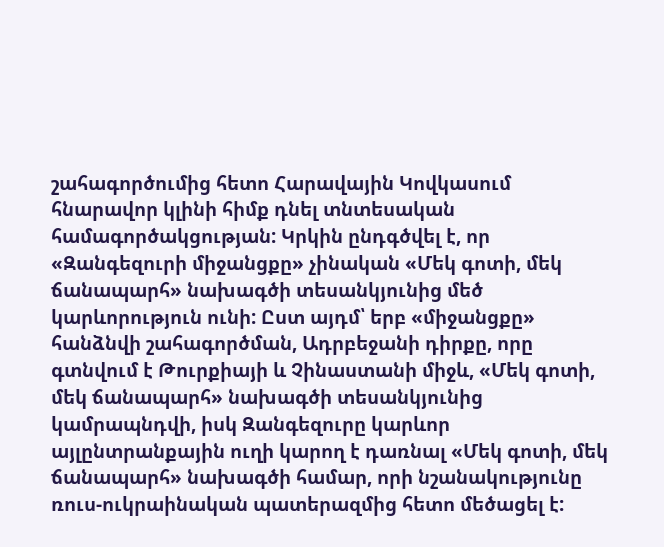շահագործումից հետո Հարավային Կովկասում հնարավոր կլինի հիմք դնել տնտեսական համագործակցության: Կրկին ընդգծվել է, որ «Զանգեզուրի միջանցքը» չինական «Մեկ գոտի, մեկ ճանապարհ» նախագծի տեսանկյունից մեծ կարևորություն ունի: Ըստ այդմ՝ երբ «միջանցքը» հանձնվի շահագործման, Ադրբեջանի դիրքը, որը գտնվում է Թուրքիայի և Չինաստանի միջև, «Մեկ գոտի, մեկ ճանապարհ» նախագծի տեսանկյունից կամրապնդվի, իսկ Զանգեզուրը կարևոր այլընտրանքային ուղի կարող է դառնալ «Մեկ գոտի, մեկ ճանապարհ» նախագծի համար, որի նշանակությունը ռուս-ուկրաինական պատերազմից հետո մեծացել է: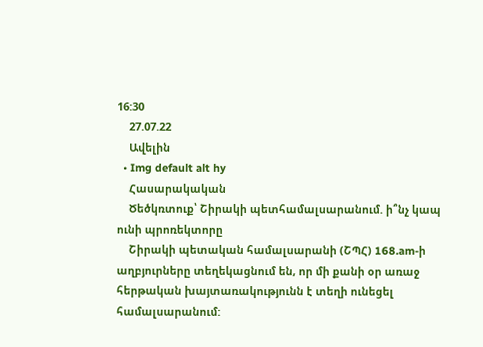16:30
    27.07.22
    Ավելին
  • Img default alt hy
    Հասարակական
    Ծեծկռտուք՝ Շիրակի պետհամալսարանում. ի՞նչ կապ ունի պրոռեկտորը
    Շիրակի պետական համալսարանի (ՇՊՀ) 168.am-ի աղբյուրները տեղեկացնում են, որ մի քանի օր առաջ հերթական խայտառակությունն է տեղի ունեցել համալսարանում: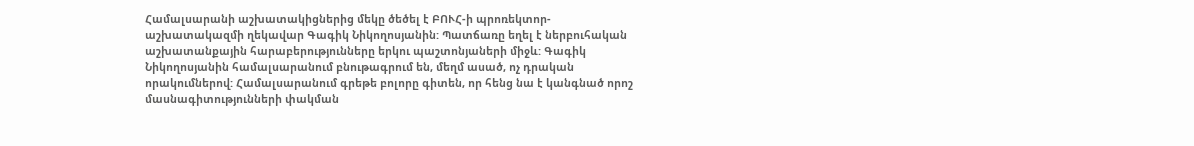Համալսարանի աշխատակիցներից մեկը ծեծել է ԲՈՒՀ-ի պրոռեկտոր-աշխատակազմի ղեկավար Գագիկ Նիկողոսյանին: Պատճառը եղել է ներբուհական աշխատանքային հարաբերությունները երկու պաշտոնյաների միջև: Գագիկ Նիկողոսյանին համալսարանում բնութագրում են, մեղմ ասած, ոչ դրական որակումներով: Համալսարանում գրեթե բոլորը գիտեն, որ հենց նա է կանգնած որոշ մասնագիտությունների փակման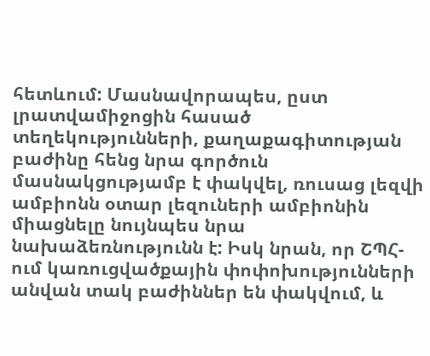հետևում: Մասնավորապես, ըստ լրատվամիջոցին հասած տեղեկությունների, քաղաքագիտության բաժինը հենց նրա գործուն մասնակցությամբ է փակվել, ռուսաց լեզվի ամբիոնն օտար լեզուների ամբիոնին միացնելը նույնպես նրա նախաձեռնությունն է: Իսկ նրան, որ ՇՊՀ-ում կառուցվածքային փոփոխությունների անվան տակ բաժիններ են փակվում, և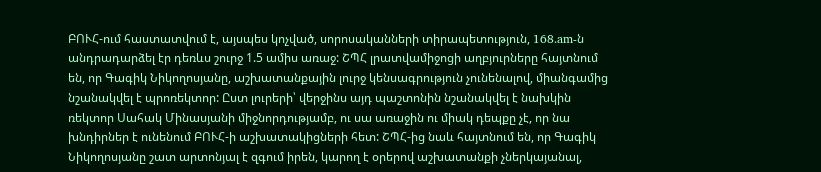ԲՈՒՀ-ում հաստատվում է, այսպես կոչված, սորոսականների տիրապետություն, 168.am-ն անդրադարձել էր դեռևս շուրջ 1.5 ամիս առաջ: ՇՊՀ լրատվամիջոցի աղբյուրները հայտնում են, որ Գագիկ Նիկողոսյանը, աշխատանքային լուրջ կենսագրություն չունենալով, միանգամից նշանակվել է պրոռեկտոր: Ըստ լուրերի՝ վերջինս այդ պաշտոնին նշանակվել է նախկին ռեկտոր Սահակ Մինասյանի միջնորդությամբ, ու սա առաջին ու միակ դեպքը չէ, որ նա խնդիրներ է ունենում ԲՈՒՀ-ի աշխատակիցների հետ: ՇՊՀ-ից նաև հայտնում են, որ Գագիկ Նիկողոսյանը շատ արտոնյալ է զգում իրեն, կարող է օրերով աշխատանքի չներկայանալ,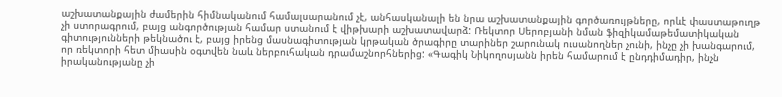աշխատանքային ժամերին հիմնականում համալսարանում չէ, անհասկանալի են նրա աշխատանքային գործառույթները, որևէ փաստաթուղթ չի ստորագրում, բայց անգործության համար ստանում է վիթխարի աշխատավարձ: Ռեկտոր Սերոբյանի նման ֆիզիկամաթեմատիկական գիտությունների թեկնածու է, բայց իրենց մասնագիտության կրթական ծրագիրը տարիներ շարունակ ուսանողներ չունի, ինչը չի խանգարում, որ ռեկտորի հետ միասին օգտվեն նաև ներբուհական դրամաշնորհներից: «Գագիկ Նիկողոսյանն իրեն համարում է ընդդիմադիր, ինչն իրականությանը չի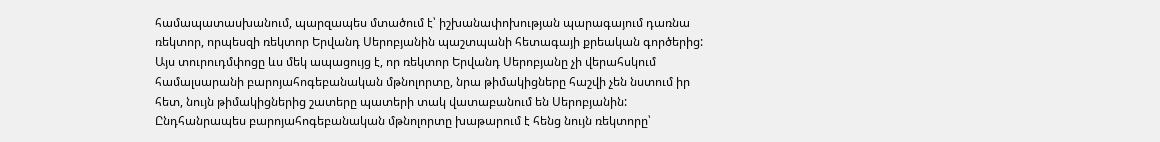համապատասխանում, պարզապես մտածում է՝ իշխանափոխության պարագայում դառնա ռեկտոր, որպեսզի ռեկտոր Երվանդ Սերոբյանին պաշտպանի հետագայի քրեական գործերից: Այս տուրուդմփոցը ևս մեկ ապացույց է, որ ռեկտոր Երվանդ Սերոբյանը չի վերահսկում համալսարանի բարոյահոգեբանական մթնոլորտը, նրա թիմակիցները հաշվի չեն նստում իր հետ, նույն թիմակիցներից շատերը պատերի տակ վատաբանում են Սերոբյանին: Ընդհանրապես բարոյահոգեբանական մթնոլորտը խաթարում է հենց նույն ռեկտորը՝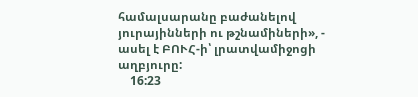համալսարանը բաժանելով յուրայինների ու թշնամիների», - ասել է ԲՈՒՀ-ի՝ լրատվամիջոցի աղբյուրը:
    16:23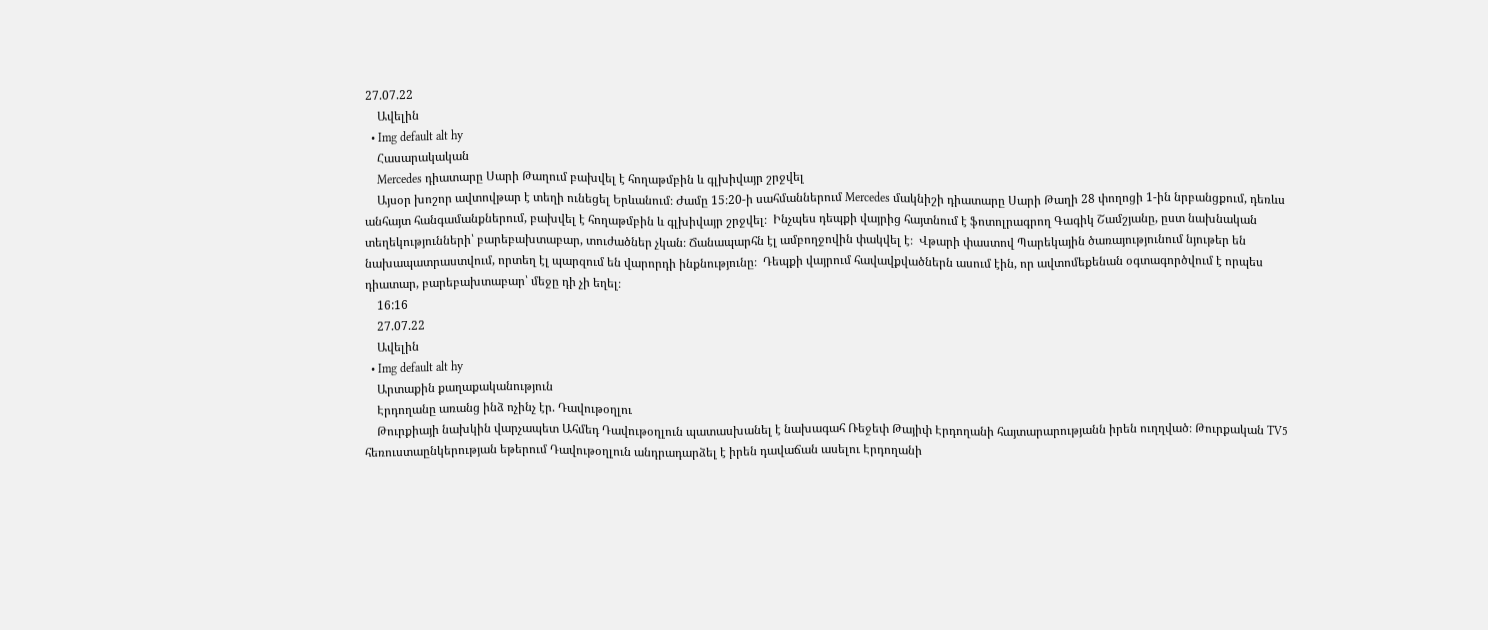27.07.22
    Ավելին
  • Img default alt hy
    Հասարակական
    Mercedes դիատարը Սարի Թաղում բախվել է հողաթմբին և գլխիվայր շրջվել
    Այսօր խոշոր ավտովթար է տեղի ունեցել Երևանում։ Ժամը 15։20-ի սահմաններում Mercedes մակնիշի դիատարը Սարի Թաղի 28 փողոցի 1-ին նրբանցքում, դեռևս անհայտ հանգամանքներում, բախվել է հողաթմբին և գլխիվայր շրջվել։  Ինչպես դեպքի վայրից հայտնում է ֆոտոլրագրող Գագիկ Շամշյանը, ըստ նախնական տեղեկությունների՝ բարեբախտաբար, տուժածներ չկան։ Ճանապարհն էլ ամբողջովին փակվել է։  Վթարի փաստով Պարեկային ծառայությունում նյութեր են նախապատրաստվում, որտեղ էլ պարզում են վարորդի ինքնությունը։  Դեպքի վայրում հավավքվածներն ասում էին, որ ավտոմեքենան օգտագործվում է որպես դիատար, բարեբախտաբար՝ մեջը դի չի եղել։
    16:16
    27.07.22
    Ավելին
  • Img default alt hy
    Արտաքին քաղաքականություն
    Էրդողանը առանց ինձ ոչինչ էր. Դավութօղլու
    Թուրքիայի նախկին վարչապետ Ահմեդ Դավութօղլուն պատասխանել է նախագահ Ռեջեփ Թայիփ Էրդողանի հայտարարությանն իրեն ուղղված։ Թուրքական TV5 հեռուստաընկերության եթերում Դավութօղլուն անդրադարձել է իրեն դավաճան ասելու Էրդողանի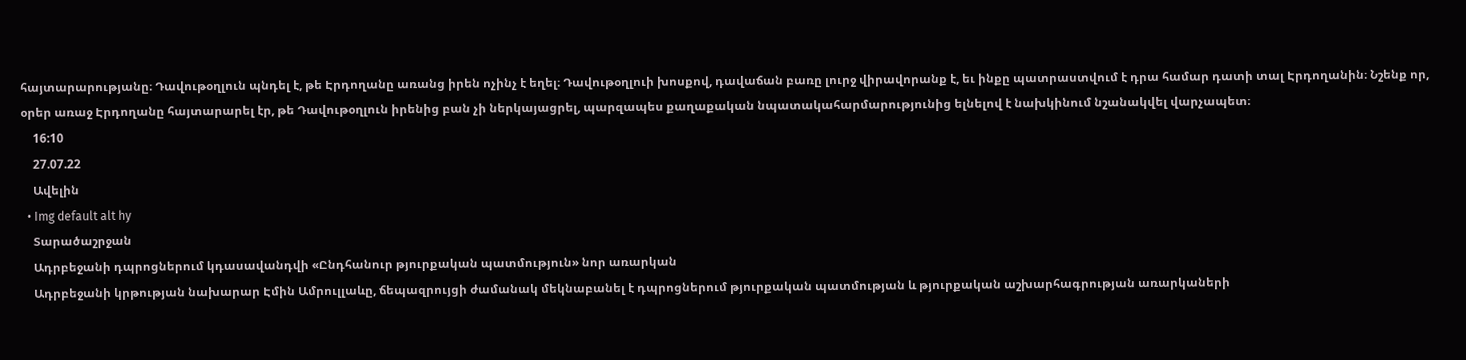հայտարարությանը։ Դավութօղլուն պնդել է, թե Էրդողանը առանց իրեն ոչինչ է եղել։ Դավութօղլուի խոսքով, դավաճան բառը լուրջ վիրավորանք է, եւ ինքը պատրաստվում է դրա համար դատի տալ Էրդողանին։ Նշենք որ, օրեր առաջ Էրդողանը հայտարարել էր, թե Դավութօղլուն իրենից բան չի ներկայացրել, պարզապես քաղաքական նպատակահարմարությունից ելնելով է նախկինում նշանակվել վարչապետ։
    16:10
    27.07.22
    Ավելին
  • Img default alt hy
    Տարածաշրջան
    Ադրբեջանի դպրոցներում կդասավանդվի «Ընդհանուր թյուրքական պատմություն» նոր առարկան
    Ադրբեջանի կրթության նախարար Էմին Ամրուլլաևը, ճեպազրույցի ժամանակ մեկնաբանել է դպրոցներում թյուրքական պատմության և թյուրքական աշխարհագրության առարկաների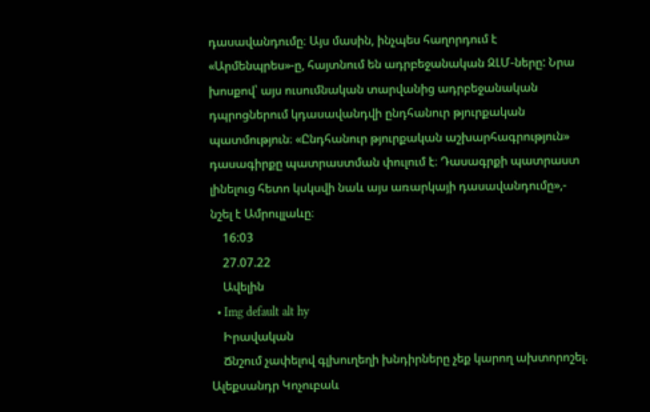դասավանդումը։ Այս մասին, ինչպես հաղորդում է «Արմենպրես»-ը, հայտնում են ադրբեջանական ԶԼՄ-ները: Նրա խոսքով՝ այս ուսումնական տարվանից ադրբեջանական դպրոցներում կդասավանդվի ընդհանուր թյուրքական պատմություն։ «Ընդհանուր թյուրքական աշխարհագրություն» դասագիրքը պատրաստման փուլում է։ Դասագրքի պատրաստ լինելուց հետո կսկսվի նաև այս առարկայի դասավանդումը»,- նշել է Ամրուլլաևը։
    16:03
    27.07.22
    Ավելին
  • Img default alt hy
    Իրավական
    Ճնշում չափելով գլխուղեղի խնդիրները չեք կարող ախտորոշել. Ալեքսանդր Կոչուբաև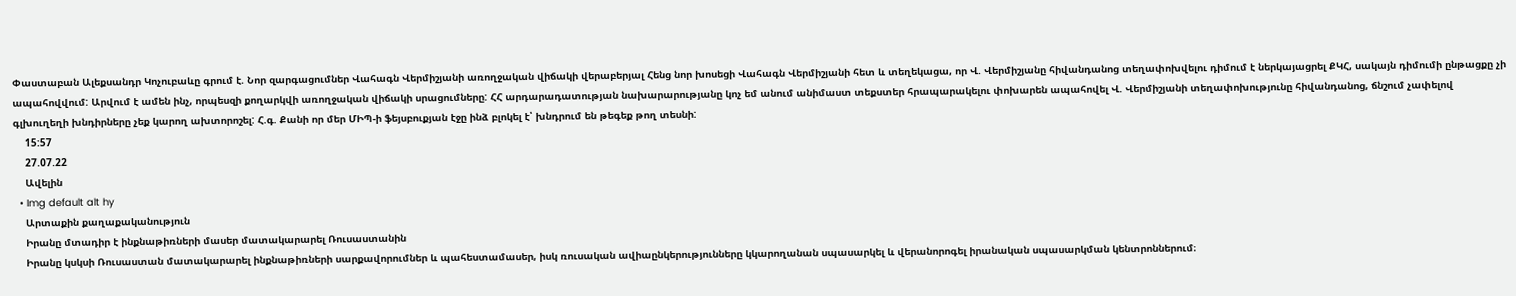Փաստաբան Ալեքսանդր Կոչուբաևը գրում է. Նոր զարգացումներ Վահագն Վերմիշյանի առողջական վիճակի վերաբերյալ Հենց նոր խոսեցի Վահագն Վերմիշյանի հետ և տեղեկացա, որ Վ. Վերմիշյանը հիվանդանոց տեղափոխվելու դիմում է ներկայացրել ՔԿՀ, սակայն դիմումի ընթացքը չի ապահովվում: Արվում է ամեն ինչ, որպեսզի քողարկվի առողջական վիճակի սրացումները: ՀՀ արդարադատության նախարարությանը կոչ եմ անում անիմաստ տեքստեր հրապարակելու փոխարեն ապահովել Վ. Վերմիշյանի տեղափոխությունը հիվանդանոց, ճնշում չափելով գլխուղեղի խնդիրները չեք կարող ախտորոշել: Հ.գ. Քանի որ մեր ՄԻՊ-ի ֆեյսբուքյան էջը ինձ բլոկել է՝ խնդրում են թեգեք թող տեսնի:
    15:57
    27.07.22
    Ավելին
  • Img default alt hy
    Արտաքին քաղաքականություն
    Իրանը մտադիր է ինքնաթիռների մասեր մատակարարել Ռուսաստանին
    Իրանը կսկսի Ռուսաստան մատակարարել ինքնաթիռների սարքավորումներ և պահեստամասեր, իսկ ռուսական ավիաընկերությունները կկարողանան սպասարկել և վերանորոգել իրանական սպասարկման կենտրոններում։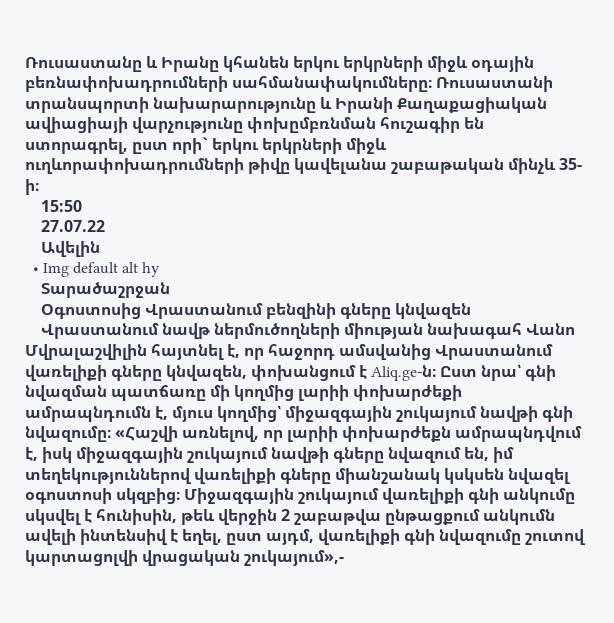Ռուսաստանը և Իրանը կհանեն երկու երկրների միջև օդային բեռնափոխադրումների սահմանափակումները։ Ռուսաստանի տրանսպորտի նախարարությունը և Իրանի Քաղաքացիական ավիացիայի վարչությունը փոխըմբռնման հուշագիր են ստորագրել, ըստ որի` երկու երկրների միջև ուղևորափոխադրումների թիվը կավելանա շաբաթական մինչև 35-ի։
    15:50
    27.07.22
    Ավելին
  • Img default alt hy
    Տարածաշրջան
    Օգոստոսից Վրաստանում բենզինի գները կնվազեն
    Վրաստանում նավթ ներմուծողների միության նախագահ Վանո Մվրալաշվիլին հայտնել է, որ հաջորդ ամսվանից Վրաստանում վառելիքի գները կնվազեն, փոխանցում է Aliq.ge-ն։ Ըստ նրա՝ գնի նվազման պատճառը մի կողմից լարիի փոխարժեքի ամրապնդումն է, մյուս կողմից՝ միջազգային շուկայում նավթի գնի նվազումը։ «Հաշվի առնելով, որ լարիի փոխարժեքն ամրապնդվում է, իսկ միջազգային շուկայում նավթի գները նվազում են, իմ տեղեկություններով վառելիքի գները միանշանակ կսկսեն նվազել օգոստոսի սկզբից։ Միջազգային շուկայում վառելիքի գնի անկումը սկսվել է հունիսին, թեև վերջին 2 շաբաթվա ընթացքում անկումն ավելի ինտենսիվ է եղել, ըստ այդմ, վառելիքի գնի նվազումը շուտով կարտացոլվի վրացական շուկայում»,-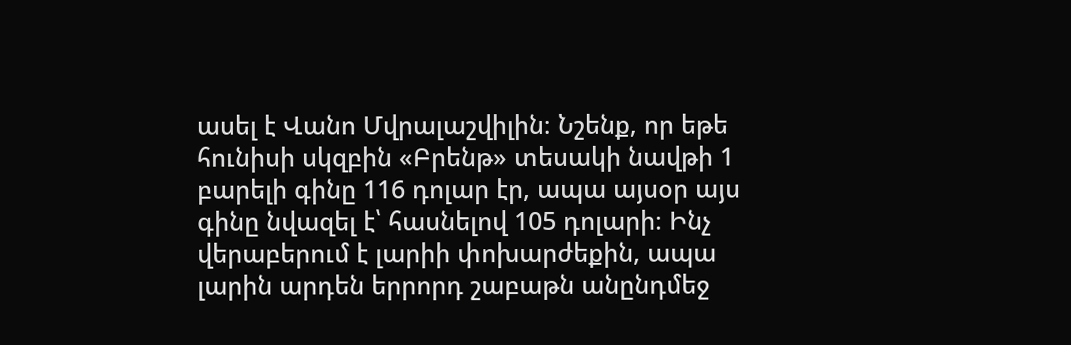ասել է Վանո Մվրալաշվիլին։ Նշենք, որ եթե հունիսի սկզբին «Բրենթ» տեսակի նավթի 1 բարելի գինը 116 դոլար էր, ապա այսօր այս գինը նվազել է՝ հասնելով 105 դոլարի։ Ինչ վերաբերում է լարիի փոխարժեքին, ապա լարին արդեն երրորդ շաբաթն անընդմեջ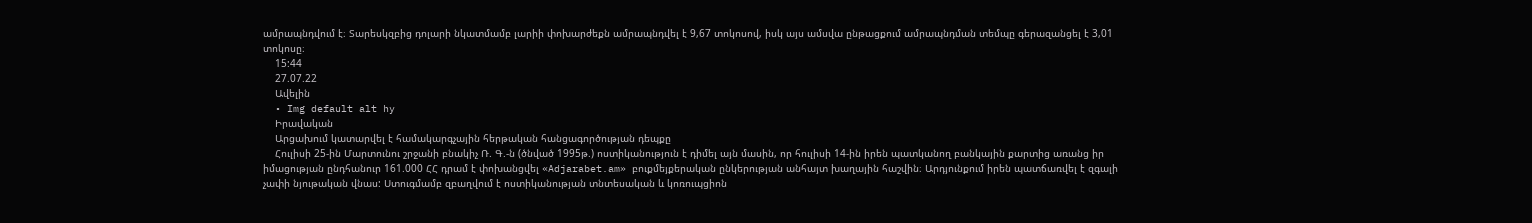ամրապնդվում է։ Տարեսկզբից դոլարի նկատմամբ լարիի փոխարժեքն ամրապնդվել է 9,67 տոկոսով, իսկ այս ամսվա ընթացքում ամրապնդման տեմպը գերազանցել է 3,01 տոկոսը։
    15:44
    27.07.22
    Ավելին
  • Img default alt hy
    Իրավական
    Արցախում կատարվել է համակարգչային հերթական հանցագործության դեպքը
    Հուլիսի 25-ին Մարտունու շրջանի բնակիչ Ռ. Գ.-ն (ծնված 1995թ.) ոստիկանություն է դիմել այն մասին, որ հուլիսի 14-ին իրեն պատկանող բանկային քարտից առանց իր իմացության ընդհանուր 161.000 ՀՀ դրամ է փոխանցվել «Adjarabet.am» բուքմեյքերական ընկերության անհայտ խաղային հաշվին։ Արդյունքում իրեն պատճառվել է զգալի չափի նյութական վնաս: Ստուգմամբ զբաղվում է ոստիկանության տնտեսական և կոռուպցիոն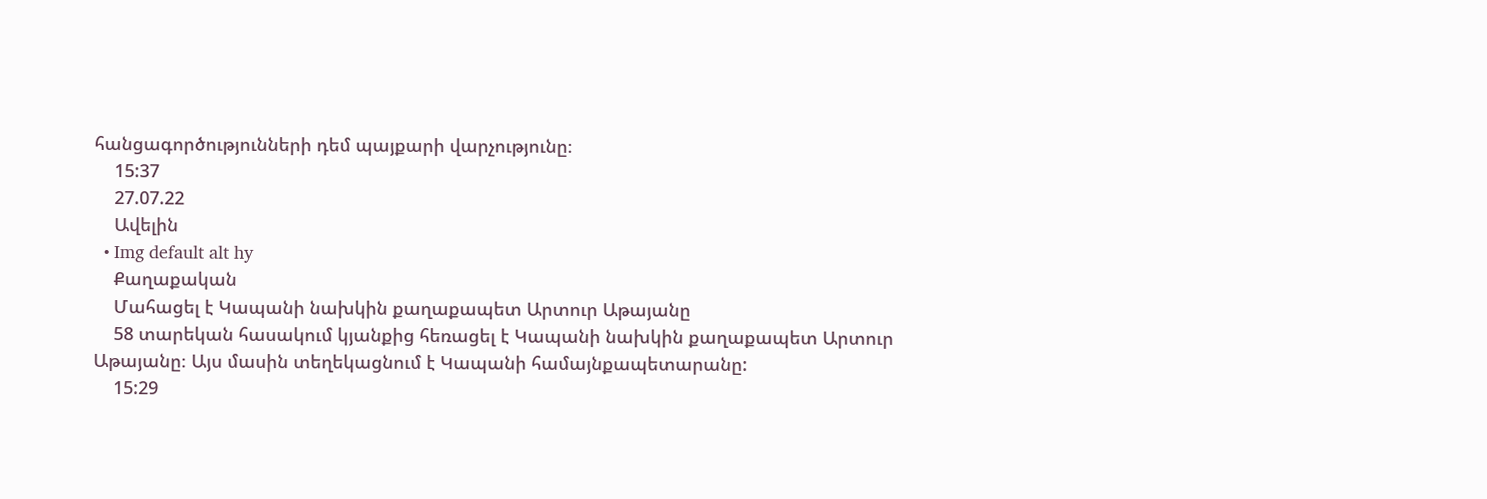հանցագործությունների դեմ պայքարի վարչությունը։
    15:37
    27.07.22
    Ավելին
  • Img default alt hy
    Քաղաքական
    Մահացել է Կապանի նախկին քաղաքապետ Արտուր Աթայանը
    58 տարեկան հասակում կյանքից հեռացել է Կապանի նախկին քաղաքապետ Արտուր Աթայանը։ Այս մասին տեղեկացնում է Կապանի համայնքապետարանը:
    15:29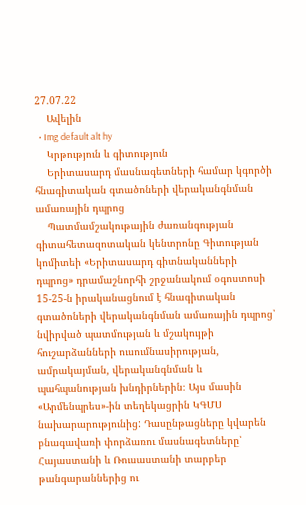27.07.22
    Ավելին
  • Img default alt hy
    Կրթություն և գիտություն
    Երիտասարդ մասնագետների համար կգործի հնագիտական գտածոների վերականգնման ամառային դպրոց
    Պատմամշակութային ժառանգության գիտահետազոտական կենտրոնը Գիտության կոմիտեի «Երիտասարդ գիտնականների դպրոց» դրամաշնորհի շրջանակում օգոստոսի 15-25-ն իրականացնում է հնագիտական գտածոների վերականգնման ամառային դպրոց՝ նվիրված պատմության և մշակույթի հուշարձանների ուսումնասիրության, ամրակայման, վերականգնման և պահպանության խնդիրներին։ Այս մասին «Արմենպրես»-ին տեղեկացրին ԿԳՄՍ նախարարությունից: Դասընթացները կվարեն բնագավառի փորձառու մասնագետները՝ Հայաստանի և Ռուսաստանի տարբեր թանգարաններից ու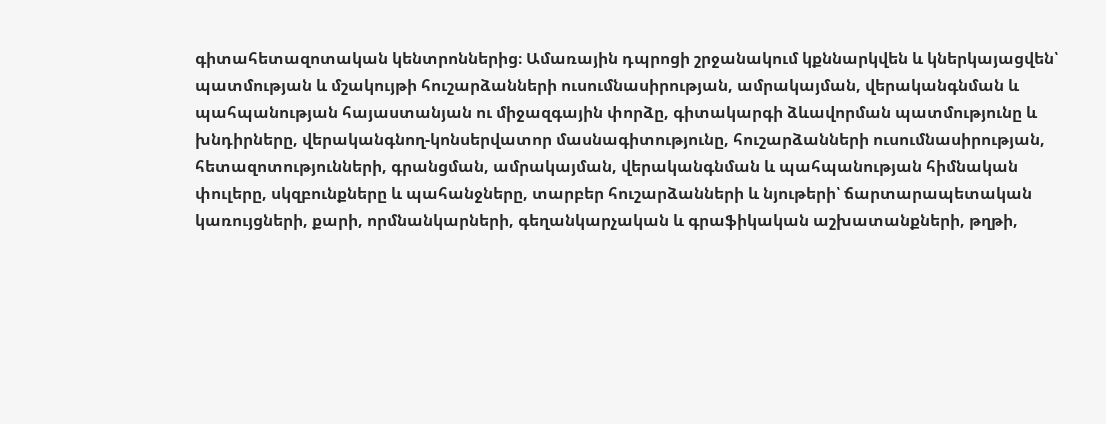գիտահետազոտական կենտրոններից։ Ամառային դպրոցի շրջանակում կքննարկվեն և կներկայացվեն՝ պատմության և մշակույթի հուշարձանների ուսումնասիրության, ամրակայման, վերականգնման և պահպանության հայաստանյան ու միջազգային փորձը, գիտակարգի ձևավորման պատմությունը և խնդիրները, վերականգնող-կոնսերվատոր մասնագիտությունը, հուշարձանների ուսումնասիրության, հետազոտությունների, գրանցման, ամրակայման, վերականգնման և պահպանության հիմնական փուլերը, սկզբունքները և պահանջները, տարբեր հուշարձանների և նյութերի՝ ճարտարապետական կառույցների, քարի, որմնանկարների, գեղանկարչական և գրաֆիկական աշխատանքների, թղթի,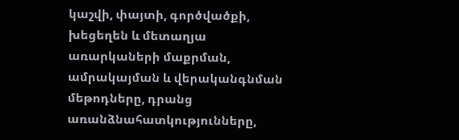կաշվի, փայտի, գործվածքի, խեցեղեն և մետաղյա առարկաների մաքրման, ամրակայման և վերականգնման մեթոդները, դրանց առանձնահատկությունները,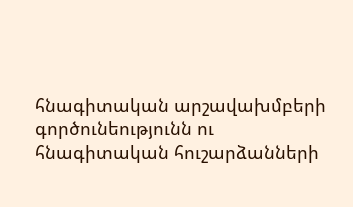հնագիտական արշավախմբերի գործունեությունն ու հնագիտական հուշարձանների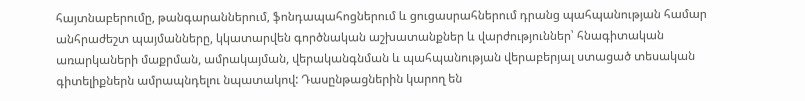հայտնաբերումը, թանգարաններում, ֆոնդապահոցներում և ցուցասրահներում դրանց պահպանության համար անհրաժեշտ պայմանները, կկատարվեն գործնական աշխատանքներ և վարժություններ՝ հնագիտական առարկաների մաքրման, ամրակայման, վերականգնման և պահպանության վերաբերյալ ստացած տեսական գիտելիքներն ամրապնդելու նպատակով: Դասընթացներին կարող են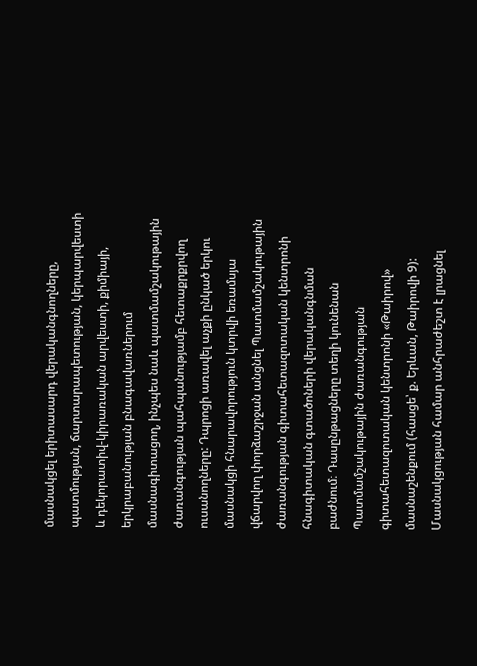մասնակցել երիտասարդ վերականգնողները, պատմության, ճարտարապետության, կերպարվեստի և դեկորատիվ-կիրառական արվեստի, քիմիայի, երկրաբանության բնագավառներում մասնագիտացող, ինչպես նաև պատմամշակութային ժառանգության պահպանությամբ հետաքրքրվող ուսանողները: Դպրոցի առավել աչքի ընկած երկու մասնակցի հնարավորություն կտրվի եռամսյա վճարվող փորձաշրջան անցնել Պատմամշակութային ժառանգության գիտահետազոտական կենտրոնի հնագիտական գտածոների վերականգնման բաժնում։ Դասընթացները տեղի կունենան Պատմամշակութային ժառանգության գիտահետազոտական կենտրոնի «Թաիրով» մասնաշենքում (հասցե՝ ք. Երևան, Թաիրովի 9): Մասնակցության համար անհրաժեշտ է լրացնել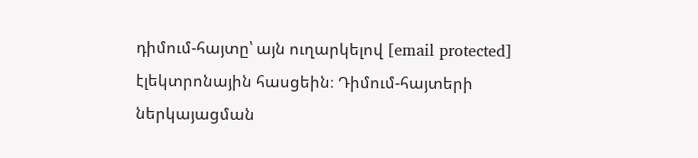դիմում-հայտը՝ այն ուղարկելով [email protected] էլեկտրոնային հասցեին։ Դիմում-հայտերի ներկայացման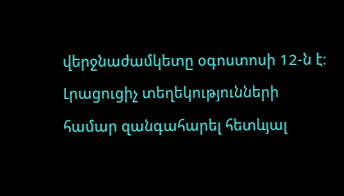վերջնաժամկետը օգոստոսի 12-ն է։ Լրացուցիչ տեղեկությունների համար զանգահարել հետևյալ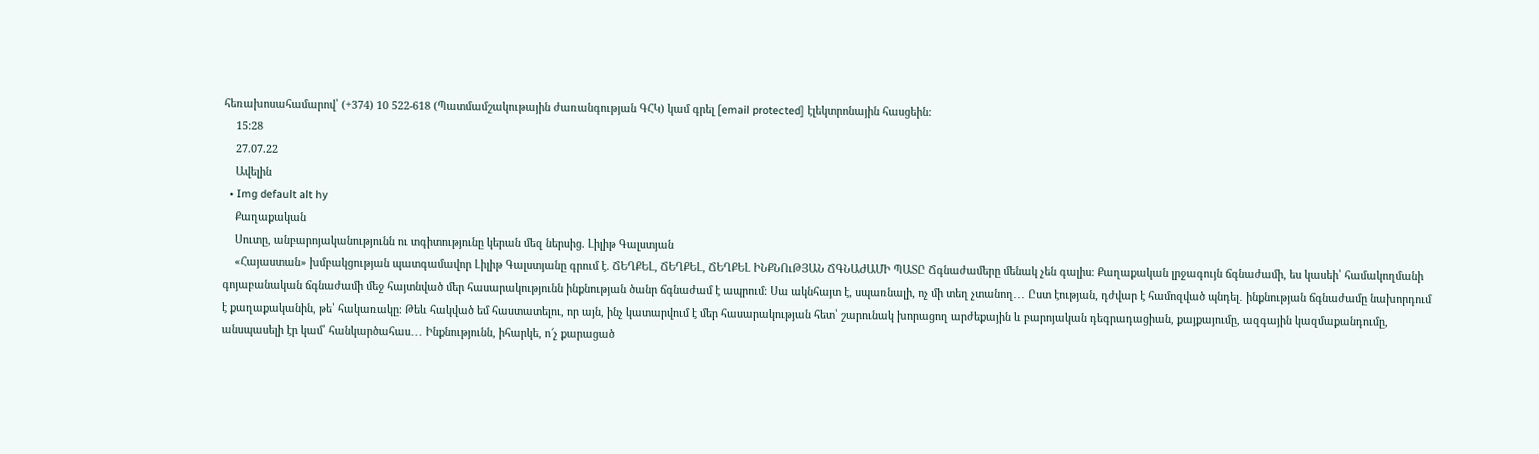հեռախոսահամարով՝ (+374) 10 522-618 (Պատմամշակութային ժառանգության ԳՀԿ) կամ գրել [email protected] էլեկտրոնային հասցեին:
    15:28
    27.07.22
    Ավելին
  • Img default alt hy
    Քաղաքական
    Սուտը, անբարոյականությունն ու տգիտությունը կերան մեզ ներսից. Լիլիթ Գալստյան
    «Հայաստան» խմբակցության պատգամավոր Լիլիթ Գալստյանը գրում է. ՃԵՂՔԵԼ, ՃԵՂՔԵԼ, ՃԵՂՔԵԼ ԻՆՔՆՈւԹՅԱՆ ՃԳՆԱԺԱՄԻ ՊԱՏԸ Ճգնաժամերը մենակ չեն գալիս։ Քաղաքական լրջագույն ճգնաժամի, ես կասեի՝ համակողմանի գոյաբանական ճգնաժամի մեջ հայտնված մեր հասարակությունն ինքնության ծանր ճգնաժամ է ապրում։ Սա ակնհայտ է, սպառնալի, ոչ մի տեղ չտանող․․․ Ըստ էության, դժվար է համոզված պնդել․ ինքնության ճգնաժամը նախորդում է քաղաքականին, թե՝ հակառակը։ Թեև հակված եմ հաստատելու, որ այն, ինչ կատարվում է մեր հասարակության հետ՝ շարունակ խորացող արժեքային և բարոյական դեգրադացիան, քայքայումը, ազգային կազմաքանդումը, անսպասելի էր կամ՝ հանկարծահաս․․․ Ինքնությունն, իհարկե, ո՜չ քարացած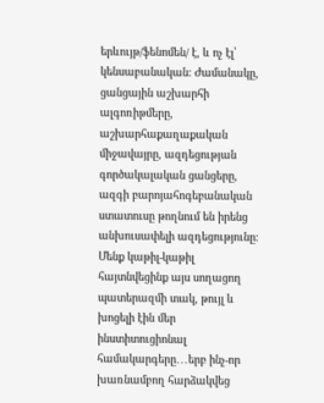երևույթ/ֆենոմեն/ է, և ոչ էլ՝ կենսաբանական։ Ժամանակը, ցանցային աշխարհի ալգոռիթմերը, աշխարհաքաղաքական միջավայրը, ազդեցության գործակալական ցանցերը, ազգի բարոյահոգեբանական ստատուսը թողնում են իրենց անխուսափելի ազդեցությունը։ Մենք կաթիլ-կաթիլ հայտնվեցինք այս սողացող պատերազմի տակ, թույլ և խոցելի էին մեր ինստիտուցիոնալ համակարգերը․․․երբ ինչ-որ խառնամբող հարձակվեց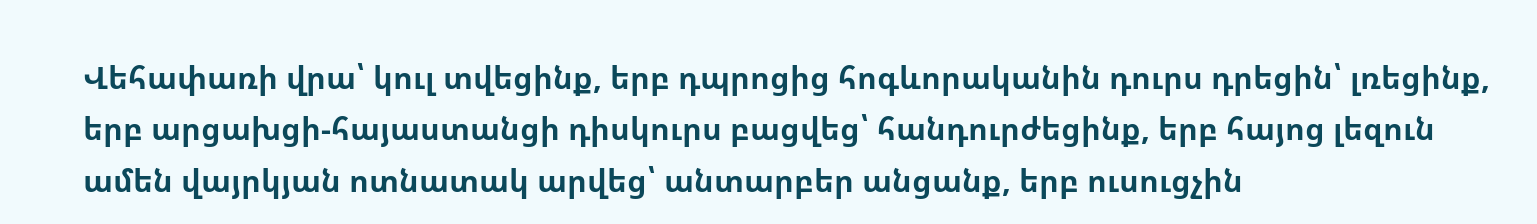Վեհափառի վրա՝ կուլ տվեցինք, երբ դպրոցից հոգևորականին դուրս դրեցին՝ լռեցինք, երբ արցախցի-հայաստանցի դիսկուրս բացվեց՝ հանդուրժեցինք, երբ հայոց լեզուն ամեն վայրկյան ոտնատակ արվեց՝ անտարբեր անցանք, երբ ուսուցչին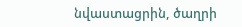նվաստացրին, ծաղրի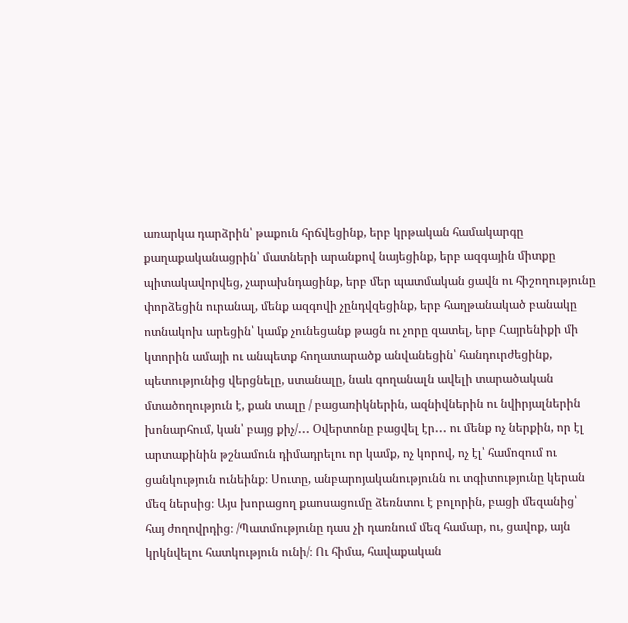առարկա դարձրին՝ թաքուն հրճվեցինք, երբ կրթական համակարգը քաղաքականացրին՝ մատների արանքով նայեցինք, երբ ազգային միտքը պիտակավորվեց, չարախնդացինք, երբ մեր պատմական ցավն ու հիշողությունը փորձեցին ուրանալ, մենք ազգովի չընդվզեցինք, երբ հաղթանակած բանակը ոտնակոխ արեցին՝ կամք չունեցանք թացն ու չորը զատել, երբ Հայրենիքի մի կտորին ամայի ու անպետք հողատարածք անվանեցին՝ հանդուրժեցինք, պետությունից վերցնելը, ստանալը, նաև գողանալն ավելի տարածական մտածողություն է, քան տալը / բացառիկներին, ազնիվներին ու նվիրյալներին խոնարհում, կան՝ բայց քիչ/․․․ Օվերտոնը բացվել էր․․․ ու մենք ոչ ներքին, որ էլ արտաքինին թշնամուն դիմադրելու որ կամք, ոչ կորով, ոչ էլ՝ համոզում ու ցանկություն ունեինք։ Սուտը, անբարոյականությունն ու տգիտությունը կերան մեզ ներսից։ Այս խորացող քաոսացումը ձեռնտու է բոլորին, բացի մեզանից՝ հայ ժողովրդից։ /Պատմությունը դաս չի դառնում մեզ համար, ու, ցավոք, այն կրկնվելու հատկություն ունի/։ Ու հիմա, հավաքական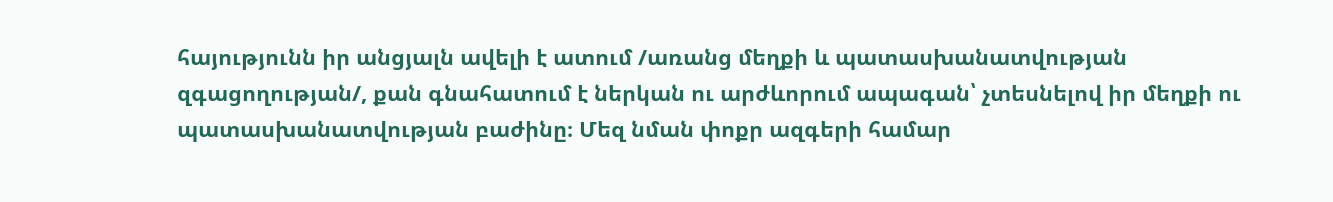հայությունն իր անցյալն ավելի է ատում /առանց մեղքի և պատասխանատվության զգացողության/, քան գնահատում է ներկան ու արժևորում ապագան՝ չտեսնելով իր մեղքի ու պատասխանատվության բաժինը։ Մեզ նման փոքր ազգերի համար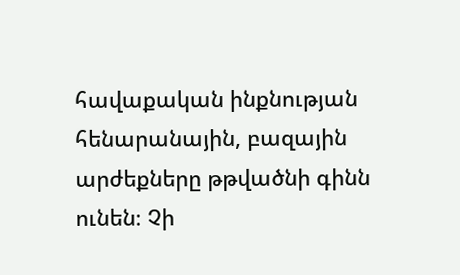հավաքական ինքնության հենարանային, բազային արժեքները թթվածնի գինն ունեն։ Չի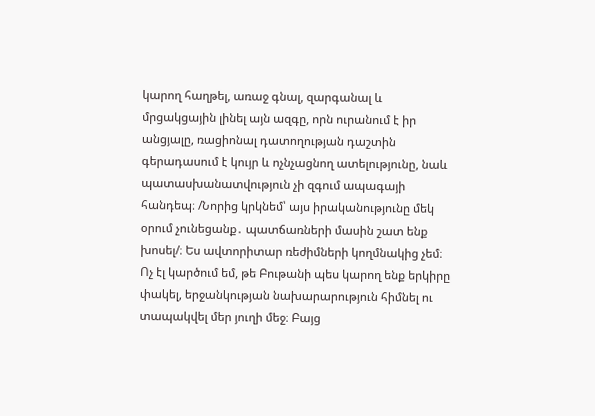կարող հաղթել, առաջ գնալ, զարգանալ և մրցակցային լինել այն ազգը, որն ուրանում է իր անցյալը, ռացիոնալ դատողության դաշտին գերադասում է կույր և ոչնչացնող ատելությունը, նաև պատասխանատվություն չի զգում ապագայի հանդեպ։ /Նորից կրկնեմ՝ այս իրականությունը մեկ օրում չունեցանք․ պատճառների մասին շատ ենք խոսել/։ Ես ավտորիտար ռեժիմների կողմնակից չեմ։ Ոչ էլ կարծում եմ, թե Բութանի պես կարող ենք երկիրը փակել, երջանկության նախարարություն հիմնել ու տապակվել մեր յուղի մեջ։ Բայց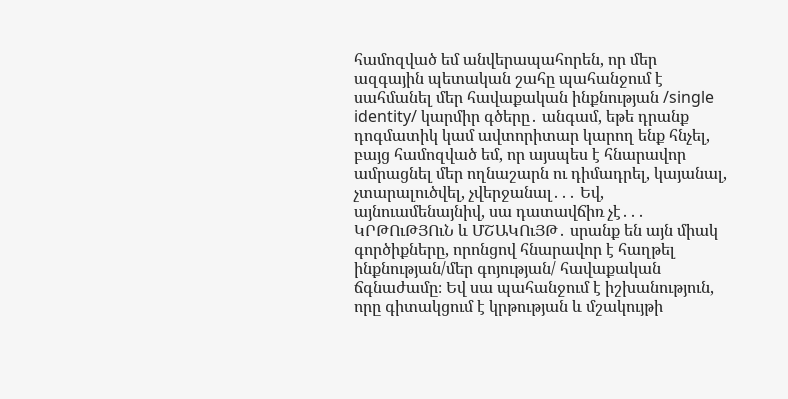համոզված եմ անվերապահորեն, որ մեր ազգային պետական շահը պահանջում է սահմանել մեր հավաքական ինքնության /single identity/ կարմիր գծերը․ անգամ, եթե դրանք դոգմատիկ կամ ավտորիտար կարող ենք հնչել, բայց համոզված եմ, որ այսպես է հնարավոր ամրացնել մեր ողնաշարն ու դիմադրել, կայանալ, չտարալուծվել, չվերջանալ․․․ Եվ, այնուամենայնիվ, սա դատավճիռ չէ․․․ ԿՐԹՈւԹՅՈւՆ և ՄՇԱԿՈւՅԹ․ սրանք են այն միակ գործիքները, որոնցով հնարավոր է հաղթել ինքնության/մեր գոյության/ հավաքական ճգնաժամը։ Եվ սա պահանջում է իշխանություն, որը գիտակցում է կրթության և մշակույթի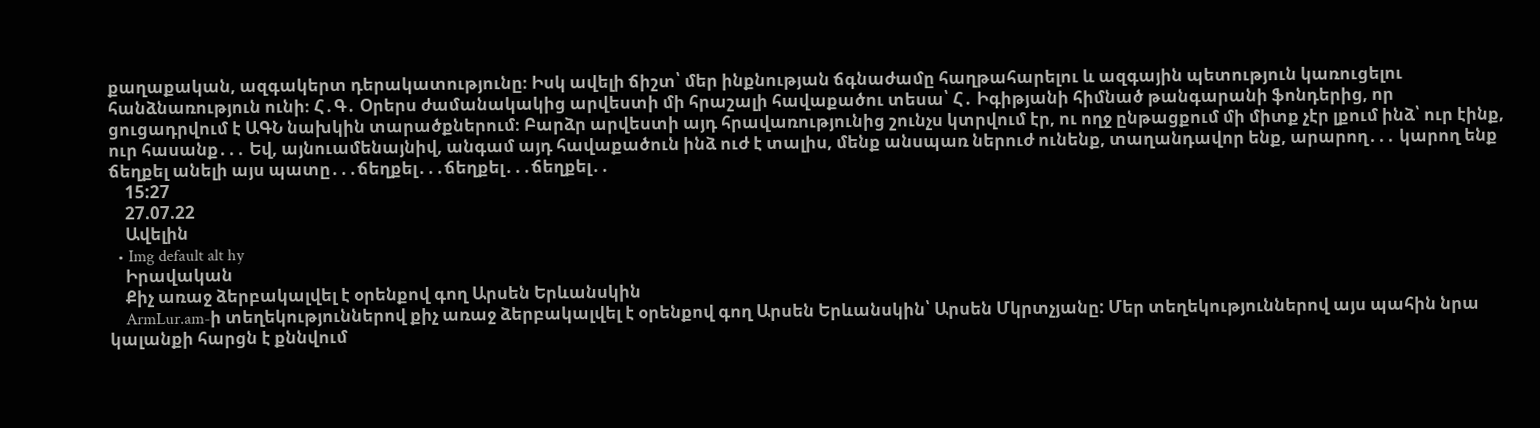քաղաքական, ազգակերտ դերակատությունը։ Իսկ ավելի ճիշտ՝ մեր ինքնության ճգնաժամը հաղթահարելու և ազգային պետություն կառուցելու հանձնառություն ունի։ Հ․Գ․ Օրերս ժամանակակից արվեստի մի հրաշալի հավաքածու տեսա՝ Հ․ Իգիթյանի հիմնած թանգարանի ֆոնդերից, որ ցուցադրվում է ԱԳՆ նախկին տարածքներում։ Բարձր արվեստի այդ հրավառությունից շունչս կտրվում էր, ու ողջ ընթացքում մի միտք չէր լքում ինձ՝ ուր էինք, ուր հասանք․․․ Եվ, այնուամենայնիվ, անգամ այդ հավաքածուն ինձ ուժ է տալիս, մենք անսպառ ներուժ ունենք, տաղանդավոր ենք, արարող․․․ կարող ենք ճեղքել անելի այս պատը․․․ճեղքել․․․ճեղքել․․․ճեղքել․․
    15:27
    27.07.22
    Ավելին
  • Img default alt hy
    Իրավական
    Քիչ առաջ ձերբակալվել է օրենքով գող Արսեն Երևանսկին
    ArmLur.am-ի տեղեկություններով քիչ առաջ ձերբակալվել է օրենքով գող Արսեն Երևանսկին՝ Արսեն Մկրտչյանը: Մեր տեղեկություններով այս պահին նրա կալանքի հարցն է քննվում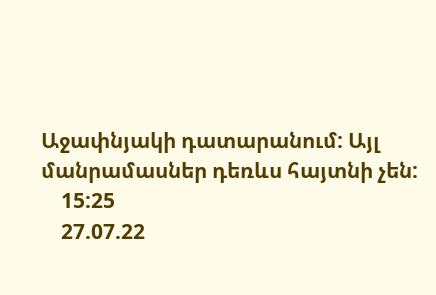Աջափնյակի դատարանում: Այլ մանրամասներ դեռևս հայտնի չեն:
    15:25
    27.07.22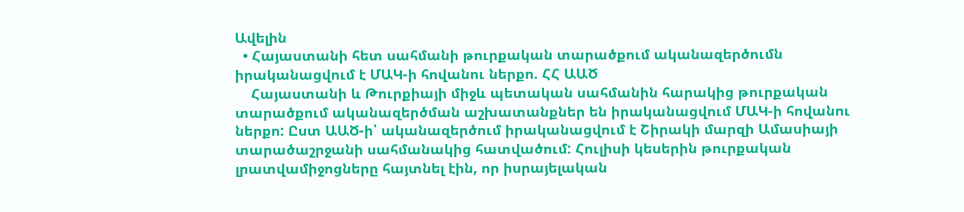Ավելին
  • Հայաստանի հետ սահմանի թուրքական տարածքում ականազերծումն իրականացվում է ՄԱԿ-ի հովանու ներքո. ՀՀ ԱԱԾ
    Հայաստանի և Թուրքիայի միջև պետական սահմանին հարակից թուրքական տարածքում ականազերծման աշխատանքներ են իրականացվում ՄԱԿ-ի հովանու ներքո: Ըստ ԱԱԾ-ի՝ ականազերծում իրականացվում է Շիրակի մարզի Ամասիայի տարածաշրջանի սահմանակից հատվածում: Հուլիսի կեսերին թուրքական լրատվամիջոցները հայտնել էին, որ իսրայելական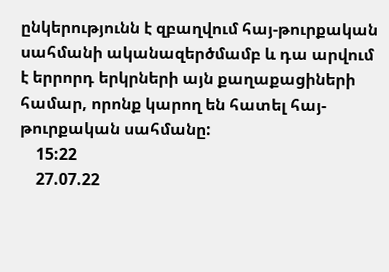ընկերությունն է զբաղվում հայ-թուրքական սահմանի ականազերծմամբ և դա արվում է երրորդ երկրների այն քաղաքացիների համար, որոնք կարող են հատել հայ-թուրքական սահմանը:
    15:22
    27.07.22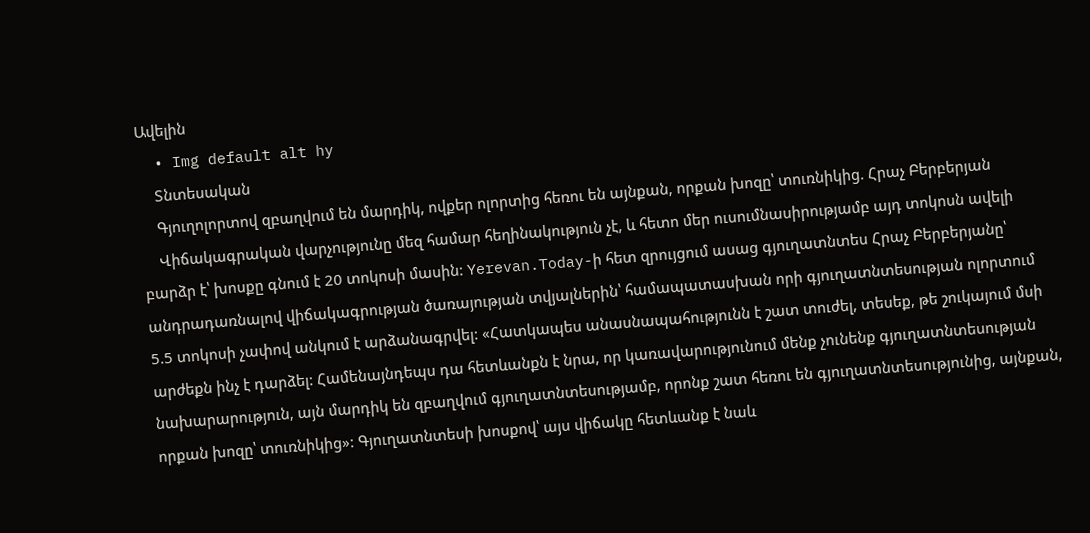Ավելին
  • Img default alt hy
    Տնտեսական
    Գյուղոլորտով զբաղվում են մարդիկ, ովքեր ոլորտից հեռու են այնքան, որքան խոզը՝ տուռնիկից. Հրաչ Բերբերյան
    Վիճակագրական վարչությունը մեզ համար հեղինակություն չէ, և հետո մեր ուսումնասիրությամբ այդ տոկոսն ավելի բարձր է՝ խոսքը գնում է 20 տոկոսի մասին: Yerevan.Today-ի հետ զրույցում ասաց գյուղատնտես Հրաչ Բերբերյանը՝ անդրադառնալով վիճակագրության ծառայության տվյալներին՝ համապատասխան որի գյուղատնտեսության ոլորտում 5.5 տոկոսի չափով անկում է արձանագրվել: «Հատկապես անասնապահությունն է շատ տուժել, տեսեք, թե շուկայում մսի արժեքն ինչ է դարձել: Համենայնդեպս դա հետևանքն է նրա, որ կառավարությունում մենք չունենք գյուղատնտեսության նախարարություն, այն մարդիկ են զբաղվում գյուղատնտեսությամբ, որոնք շատ հեռու են գյուղատնտեսությունից, այնքան, որքան խոզը՝ տուռնիկից»: Գյուղատնտեսի խոսքով՝ այս վիճակը հետևանք է նաև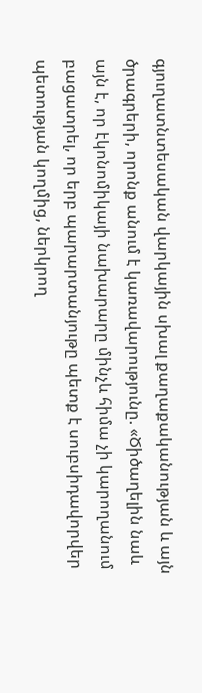գյուղատնտեսական վարկային սխալ քաղաքականության և այն ծրագրերի, որոնք անում է կառավարությունը. «Ծիծաղելին նաև այն է, որ էկոնոմիկայի նախարարը մինչև հիմա չի կարողանում բացատրել, որ երբ պարարտանյութը պետք է սուբսիդավորվեր պետության կողմից, ներկրող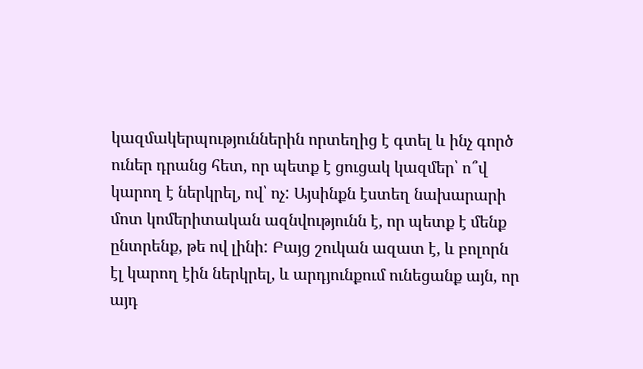կազմակերպություններին որտեղից է գտել և ինչ գործ ուներ դրանց հետ, որ պետք է ցուցակ կազմեր՝ ո՞վ կարող է ներկրել, ով՝ ոչ: Այսինքն էստեղ նախարարի մոտ կոմերիտական ազնվությունն է, որ պետք է մենք ընտրենք, թե ով լինի: Բայց շուկան ազատ է, և բոլորն էլ կարող էին ներկրել, և արդյունքում ունեցանք այն, որ այդ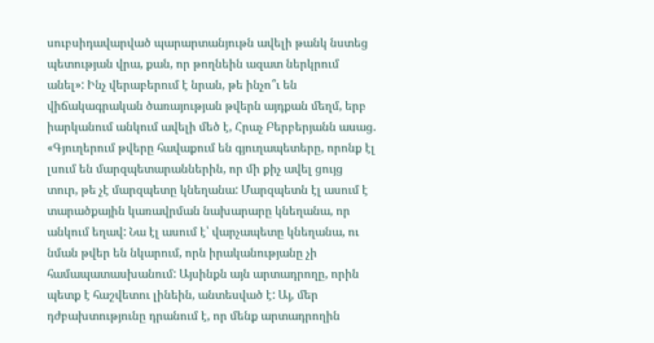սուբսիդավարված պարարտանյութն ավելի թանկ նստեց պետության վրա, քան, որ թողնեին ազատ ներկրում անել»: Ինչ վերաբերում է նրան, թե ինչո՞ւ են վիճակագրական ծառայության թվերն այդքան մեղմ, երբ իարկանում անկում ավելի մեծ է, Հրաչ Բերբերյանն ասաց. «Գյուղերում թվերը հավաքում են գյուղապետերը, որոնք էլ լսում են մարզպետարաններին, որ մի քիչ ավել ցույց տուր, թե չէ մարզպետը կնեղանա: Մարզպետն էլ ասում է տարածքային կառավրման նախարարը կնեղանա, որ անկում եղավ: Նա էլ ասում է՝ վարչապետը կնեղանա, ու նման թվեր են նկարում, որն իրականությանը չի համապատասխանում: Այսինքն այն արտադրողը, որին պետք է հաշվետու լինեին, անտեսված է: Այ, մեր դժբախտությունը դրանում է, որ մենք արտադրողին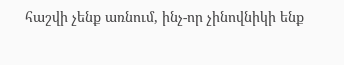հաշվի չենք առնում, ինչ-որ չինովնիկի ենք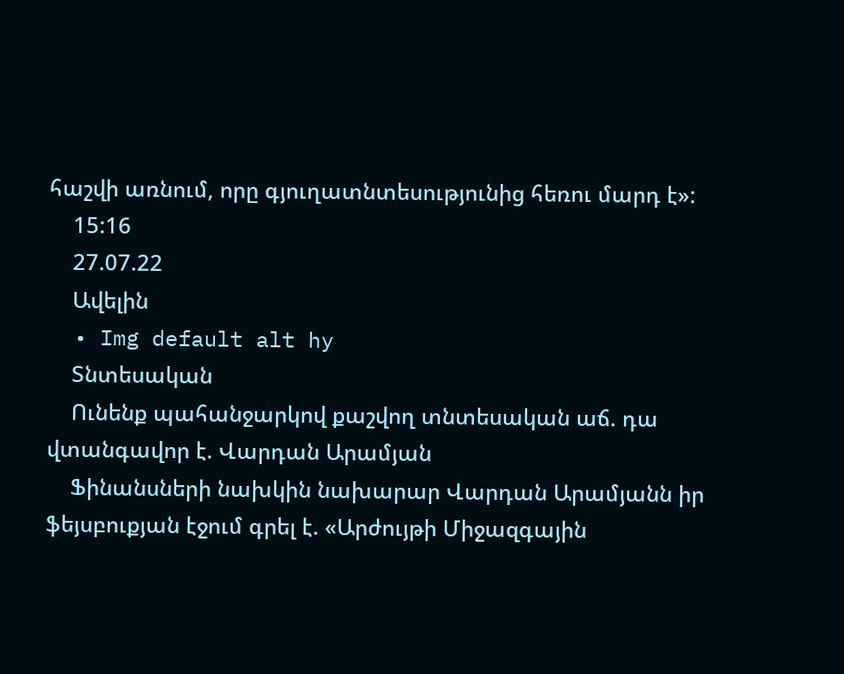հաշվի առնում, որը գյուղատնտեսությունից հեռու մարդ է»:
    15:16
    27.07.22
    Ավելին
  • Img default alt hy
    Տնտեսական
    Ունենք պահանջարկով քաշվող տնտեսական աճ. դա վտանգավոր է. Վարդան Արամյան
    Ֆինանսների նախկին նախարար Վարդան Արամյանն իր ֆեյսբուքյան էջում գրել է. «Արժույթի Միջազգային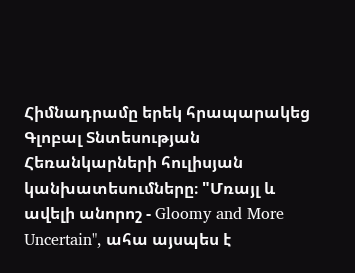Հիմնադրամը երեկ հրապարակեց Գլոբալ Տնտեսության Հեռանկարների հուլիսյան կանխատեսումները։ "Մռայլ և ավելի անորոշ - Gloomy and More Uncertain", ահա այսպես է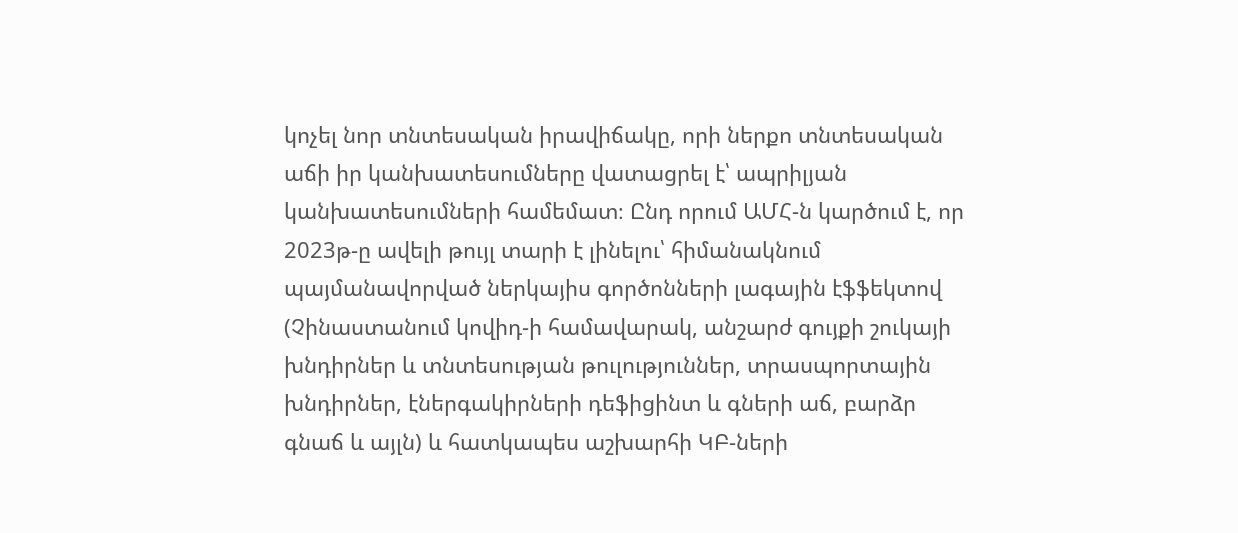կոչել նոր տնտեսական իրավիճակը, որի ներքո տնտեսական աճի իր կանխատեսումները վատացրել է՝ ապրիլյան կանխատեսումների համեմատ։ Ընդ որում ԱՄՀ-ն կարծում է, որ 2023թ-ը ավելի թույլ տարի է լինելու՝ հիմանակնում պայմանավորված ներկայիս գործոնների լագային էֆֆեկտով (Չինաստանում կովիդ-ի համավարակ, անշարժ գույքի շուկայի խնդիրներ և տնտեսության թուլություններ, տրասպորտային խնդիրներ, էներգակիրների դեֆիցինտ և գների աճ, բարձր գնաճ և այլն) և հատկապես աշխարհի ԿԲ-ների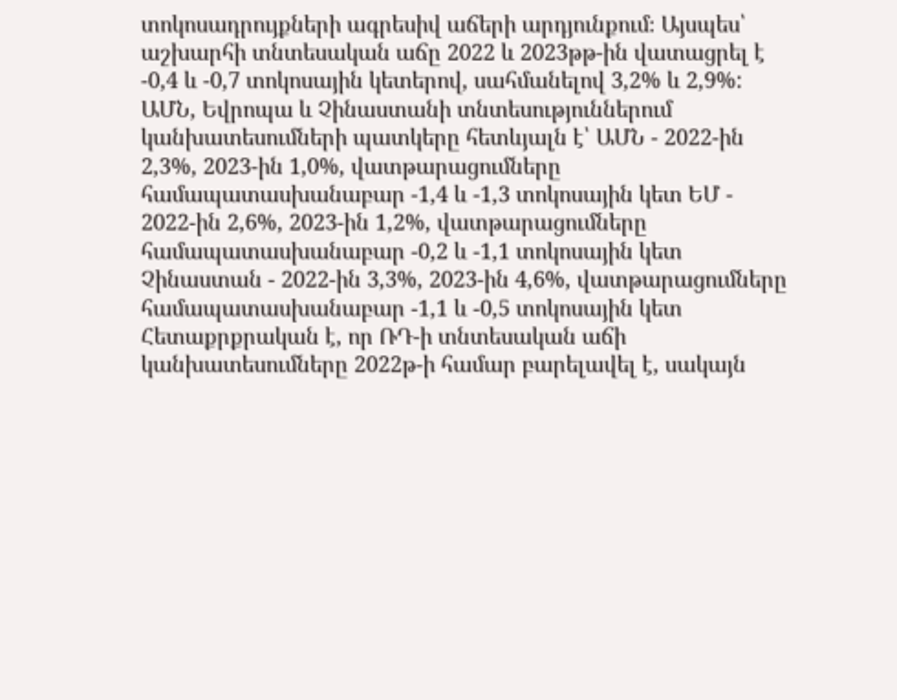տոկոսադրույքների ագրեսիվ աճերի արդյունքում։ Այսպես՝ աշխարհի տնտեսական աճը 2022 և 2023թթ-ին վատացրել է -0,4 և -0,7 տոկոսային կետերով, սահմանելով 3,2% և 2,9%: ԱՄՆ, Եվրոպա և Չինաստանի տնտեսություններում կանխատեսումների պատկերը հետևյալն է՝ ԱՄՆ - 2022-ին 2,3%, 2023-ին 1,0%, վատթարացումները համապատասխանաբար -1,4 և -1,3 տոկոսային կետ ԵՄ - 2022-ին 2,6%, 2023-ին 1,2%, վատթարացումները համապատասխանաբար -0,2 և -1,1 տոկոսային կետ Չինաստան - 2022-ին 3,3%, 2023-ին 4,6%, վատթարացումները համապատասխանաբար -1,1 և -0,5 տոկոսային կետ Հետաքրքրական է, որ ՌԴ-ի տնտեսական աճի կանխատեսումները 2022թ-ի համար բարելավել է, սակայն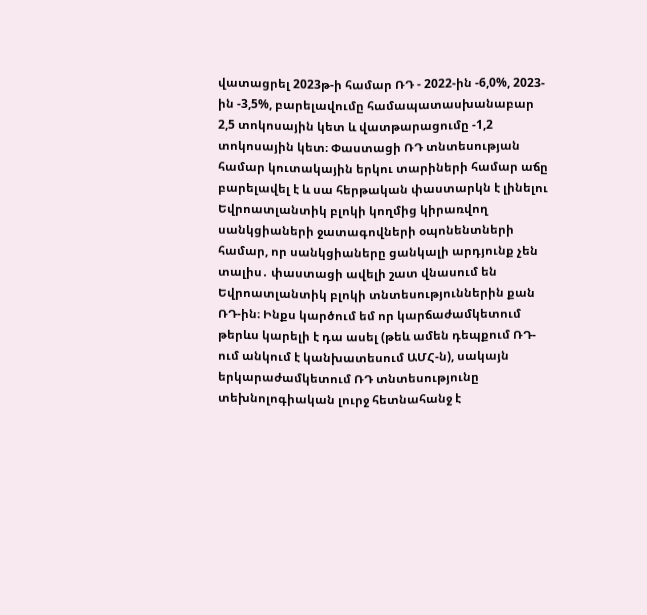վատացրել 2023թ-ի համար ՌԴ - 2022-ին -6,0%, 2023-ին -3,5%, բարելավումը համապատասխանաբար 2,5 տոկոսային կետ և վատթարացումը -1,2 տոկոսային կետ։ Փաստացի ՌԴ տնտեսության համար կուտակային երկու տարիների համար աճը բարելավել է և սա հերթական փաստարկն է լինելու Եվրոատլանտիկ բլոկի կողմից կիրառվող սանկցիաների ջատագովների օպոնենտների համար, որ սանկցիաները ցանկալի արդյունք չեն տալիս․ փաստացի ավելի շատ վնասում են Եվրոատլանտիկ բլոկի տնտեսություններին քան ՌԴ-ին։ Ինքս կարծում եմ որ կարճաժամկետում թերևս կարելի է դա ասել (թեև ամեն դեպքում ՌԴ-ում անկում է կանխատեսում ԱՄՀ-ն), սակայն երկարաժամկետում ՌԴ տնտեսությունը տեխնոլոգիական լուրջ հետնահանջ է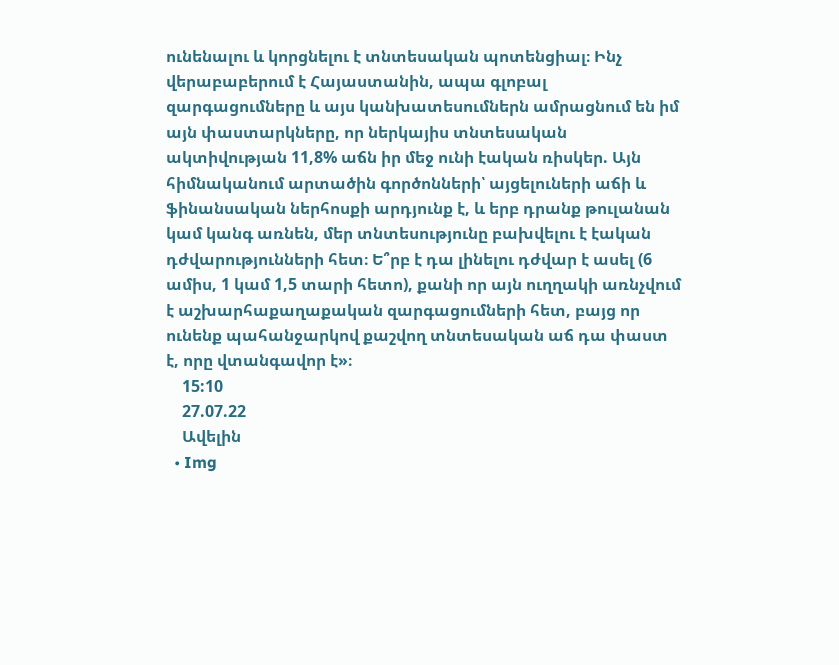ունենալու և կորցնելու է տնտեսական պոտենցիալ։ Ինչ վերաբաբերում է Հայաստանին, ապա գլոբալ զարգացումները և այս կանխատեսումներն ամրացնում են իմ այն փաստարկները, որ ներկայիս տնտեսական ակտիվության 11,8% աճն իր մեջ ունի էական ռիսկեր. Այն հիմնականում արտածին գործոնների՝ այցելուների աճի և ֆինանսական ներհոսքի արդյունք է, և երբ դրանք թուլանան կամ կանգ առնեն, մեր տնտեսությունը բախվելու է էական դժվարությունների հետ։ Ե՞րբ է դա լինելու դժվար է ասել (6 ամիս, 1 կամ 1,5 տարի հետո), քանի որ այն ուղղակի առնչվում է աշխարհաքաղաքական զարգացումների հետ, բայց որ ունենք պահանջարկով քաշվող տնտեսական աճ դա փաստ է, որը վտանգավոր է»։
    15:10
    27.07.22
    Ավելին
  • Img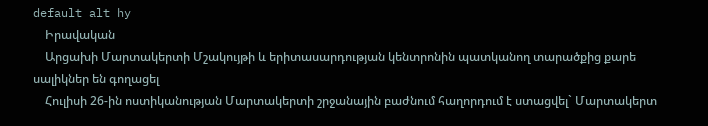default alt hy
    Իրավական
    Արցախի Մարտակերտի Մշակույթի և երիտասարդության կենտրոնին պատկանող տարածքից քարե սալիկներ են գողացել
    Հուլիսի 26-ին ոստիկանության Մարտակերտի շրջանային բաժնում հաղորդում է ստացվել` Մարտակերտ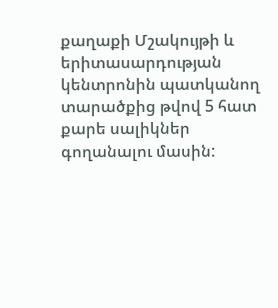քաղաքի Մշակույթի և երիտասարդության կենտրոնին պատկանող տարածքից թվով 5 հատ քարե սալիկներ գողանալու մասին: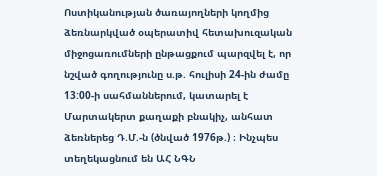Ոստիկանության ծառայողների կողմից ձեռնարկված օպերատիվ հետախուզական միջոցառումների ընթացքում պարզվել է, որ նշված գողությունը ս.թ. հուլիսի 24-ին ժամը 13:00-ի սահմաններում, կատարել է Մարտակերտ քաղաքի բնակիչ, անհատ ձեռներեց Դ.Մ.-ն (ծնված 1976թ.) ։ Ինչպես տեղեկացնում են ԱՀ ՆԳՆ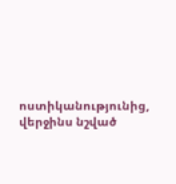ոստիկանությունից, վերջինս նշված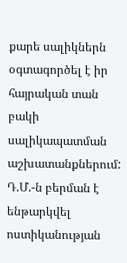քարե սալիկներն օգտագործել է իր հայրական տան բակի սալիկապատման աշխատանքներում: Դ.Մ.-ն բերման է ենթարկվել ոստիկանության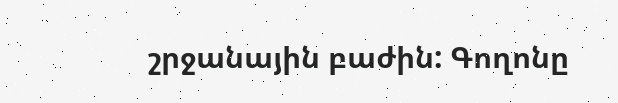շրջանային բաժին: Գողոնը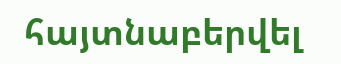հայտնաբերվել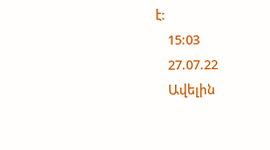է:
    15:03
    27.07.22
    Ավելին